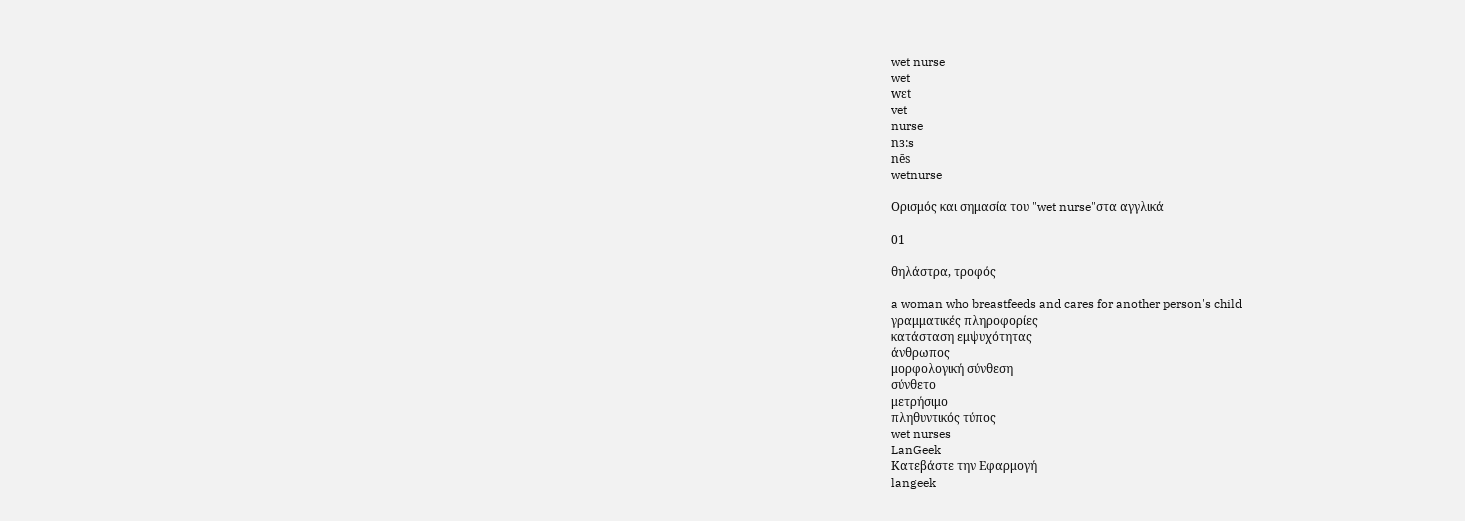wet nurse
wet
wɛt
vet
nurse
nɜ:s
nēs
wetnurse

Ορισμός και σημασία του "wet nurse"στα αγγλικά

01

θηλάστρα, τροφός

a woman who breastfeeds and cares for another person's child
γραμματικές πληροφορίες
κατάσταση εμψυχότητας
άνθρωπος
μορφολογική σύνθεση
σύνθετο
μετρήσιμο
πληθυντικός τύπος
wet nurses
LanGeek
Κατεβάστε την Εφαρμογή
langeek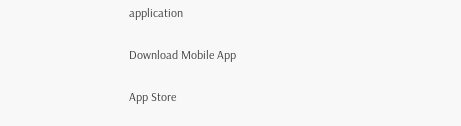application

Download Mobile App

App Store